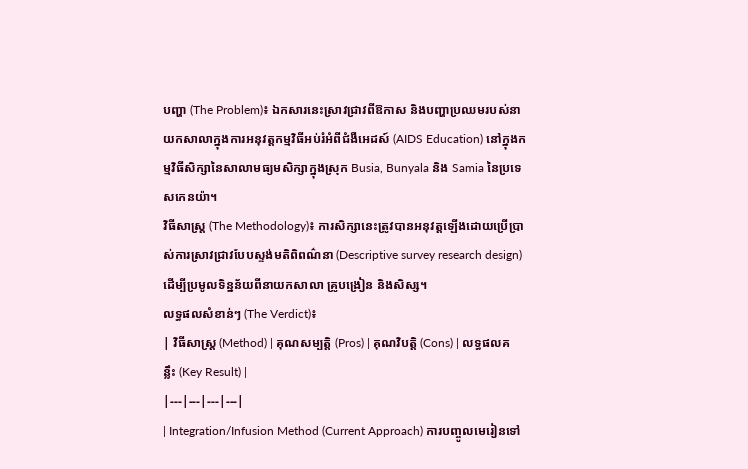បញ្ហា (The Problem)៖ ឯកសារនេះស្រាវជ្រាវពីឱកាស និងបញ្ហាប្រឈមរបស់នាយកសាលាក្នុងការអនុវត្តកម្មវិធីអប់រំអំពីជំងឺអេដស៍ (AIDS Education) នៅក្នុងកម្មវិធីសិក្សានៃសាលាមធ្យមសិក្សាក្នុងស្រុក Busia, Bunyala និង Samia នៃប្រទេសកេនយ៉ា។
វិធីសាស្ត្រ (The Methodology)៖ ការសិក្សានេះត្រូវបានអនុវត្តឡើងដោយប្រើប្រាស់ការស្រាវជ្រាវបែបស្ទង់មតិពិពណ៌នា (Descriptive survey research design) ដើម្បីប្រមូលទិន្នន័យពីនាយកសាលា គ្រូបង្រៀន និងសិស្ស។
លទ្ធផលសំខាន់ៗ (The Verdict)៖
| វិធីសាស្ត្រ (Method) | គុណសម្បត្តិ (Pros) | គុណវិបត្តិ (Cons) | លទ្ធផលគន្លឹះ (Key Result) |
|---|---|---|---|
| Integration/Infusion Method (Current Approach) ការបញ្ចូលមេរៀនទៅ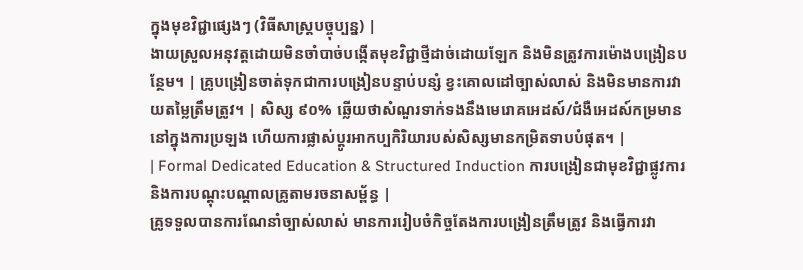ក្នុងមុខវិជ្ជាផ្សេងៗ (វិធីសាស្ត្របច្ចុប្បន្ន) |
ងាយស្រួលអនុវត្តដោយមិនចាំបាច់បង្កើតមុខវិជ្ជាថ្មីដាច់ដោយឡែក និងមិនត្រូវការម៉ោងបង្រៀនបន្ថែម។ | គ្រូបង្រៀនចាត់ទុកជាការបង្រៀនបន្ទាប់បន្សំ ខ្វះគោលដៅច្បាស់លាស់ និងមិនមានការវាយតម្លៃត្រឹមត្រូវ។ | សិស្ស ៩០% ឆ្លើយថាសំណួរទាក់ទងនឹងមេរោគអេដស៍/ជំងឺអេដស៍កម្រមាននៅក្នុងការប្រឡង ហើយការផ្លាស់ប្តូរអាកប្បកិរិយារបស់សិស្សមានកម្រិតទាបបំផុត។ |
| Formal Dedicated Education & Structured Induction ការបង្រៀនជាមុខវិជ្ជាផ្លូវការ និងការបណ្តុះបណ្តាលគ្រូតាមរចនាសម្ព័ន្ធ |
គ្រូទទួលបានការណែនាំច្បាស់លាស់ មានការរៀបចំកិច្ចតែងការបង្រៀនត្រឹមត្រូវ និងធ្វើការវា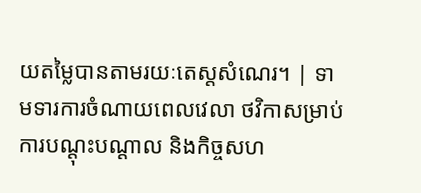យតម្លៃបានតាមរយៈតេស្តសំណេរ។ | ទាមទារការចំណាយពេលវេលា ថវិកាសម្រាប់ការបណ្តុះបណ្តាល និងកិច្ចសហ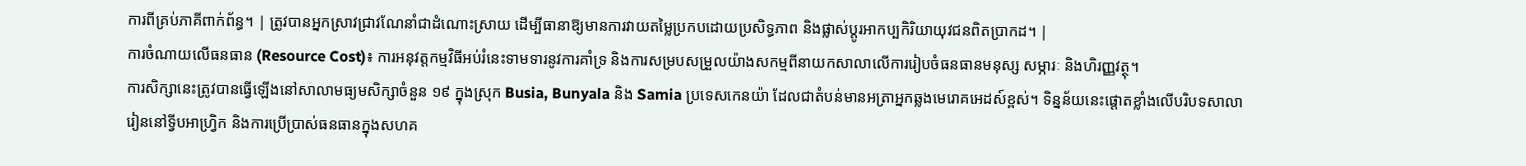ការពីគ្រប់ភាគីពាក់ព័ន្ធ។ | ត្រូវបានអ្នកស្រាវជ្រាវណែនាំជាដំណោះស្រាយ ដើម្បីធានាឱ្យមានការវាយតម្លៃប្រកបដោយប្រសិទ្ធភាព និងផ្លាស់ប្តូរអាកប្បកិរិយាយុវជនពិតប្រាកដ។ |
ការចំណាយលើធនធាន (Resource Cost)៖ ការអនុវត្តកម្មវិធីអប់រំនេះទាមទារនូវការគាំទ្រ និងការសម្របសម្រួលយ៉ាងសកម្មពីនាយកសាលាលើការរៀបចំធនធានមនុស្ស សម្ភារៈ និងហិរញ្ញវត្ថុ។
ការសិក្សានេះត្រូវបានធ្វើឡើងនៅសាលាមធ្យមសិក្សាចំនួន ១៩ ក្នុងស្រុក Busia, Bunyala និង Samia ប្រទេសកេនយ៉ា ដែលជាតំបន់មានអត្រាអ្នកឆ្លងមេរោគអេដស៍ខ្ពស់។ ទិន្នន័យនេះផ្តោតខ្លាំងលើបរិបទសាលារៀននៅទ្វីបអាហ្រ្វិក និងការប្រើប្រាស់ធនធានក្នុងសហគ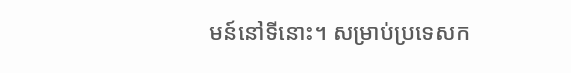មន៍នៅទីនោះ។ សម្រាប់ប្រទេសក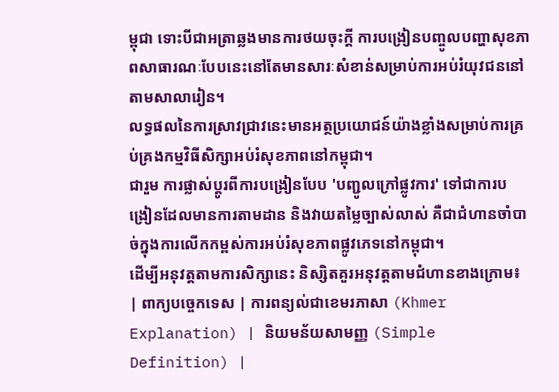ម្ពុជា ទោះបីជាអត្រាឆ្លងមានការថយចុះក្តី ការបង្រៀនបញ្ចូលបញ្ហាសុខភាពសាធារណៈបែបនេះនៅតែមានសារៈសំខាន់សម្រាប់ការអប់រំយុវជននៅតាមសាលារៀន។
លទ្ធផលនៃការស្រាវជ្រាវនេះមានអត្ថប្រយោជន៍យ៉ាងខ្លាំងសម្រាប់ការគ្រប់គ្រងកម្មវិធីសិក្សាអប់រំសុខភាពនៅកម្ពុជា។
ជារួម ការផ្លាស់ប្តូរពីការបង្រៀនបែប 'បញ្ជូលក្រៅផ្លូវការ' ទៅជាការបង្រៀនដែលមានការតាមដាន និងវាយតម្លៃច្បាស់លាស់ គឺជាជំហានចាំបាច់ក្នុងការលើកកម្ពស់ការអប់រំសុខភាពផ្លូវភេទនៅកម្ពុជា។
ដើម្បីអនុវត្តតាមការសិក្សានេះ និស្សិតគួរអនុវត្តតាមជំហានខាងក្រោម៖
| ពាក្យបច្ចេកទេស | ការពន្យល់ជាខេមរភាសា (Khmer Explanation) | និយមន័យសាមញ្ញ (Simple Definition) |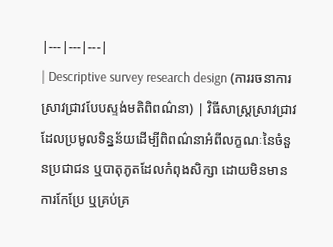|---|---|---|
| Descriptive survey research design (ការរចនាការស្រាវជ្រាវបែបស្ទង់មតិពិពណ៌នា) | វិធីសាស្ត្រស្រាវជ្រាវដែលប្រមូលទិន្នន័យដើម្បីពិពណ៌នាអំពីលក្ខណៈនៃចំនួនប្រជាជន ឬបាតុភូតដែលកំពុងសិក្សា ដោយមិនមានការកែប្រែ ឬគ្រប់គ្រ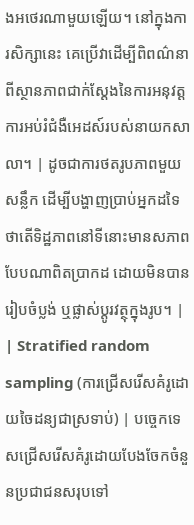ងអថេរណាមួយឡើយ។ នៅក្នុងការសិក្សានេះ គេប្រើវាដើម្បីពិពណ៌នាពីស្ថានភាពជាក់ស្តែងនៃការអនុវត្តការអប់រំជំងឺអេដស៍របស់នាយកសាលា។ | ដូចជាការថតរូបភាពមួយសន្លឹក ដើម្បីបង្ហាញប្រាប់អ្នកដទៃថាតើទិដ្ឋភាពនៅទីនោះមានសភាពបែបណាពិតប្រាកដ ដោយមិនបានរៀបចំប្លង់ ឬផ្លាស់ប្តូរវត្ថុក្នុងរូប។ |
| Stratified random sampling (ការជ្រើសរើសគំរូដោយចៃដន្យជាស្រទាប់) | បច្ចេកទេសជ្រើសរើសគំរូដោយបែងចែកចំនួនប្រជាជនសរុបទៅ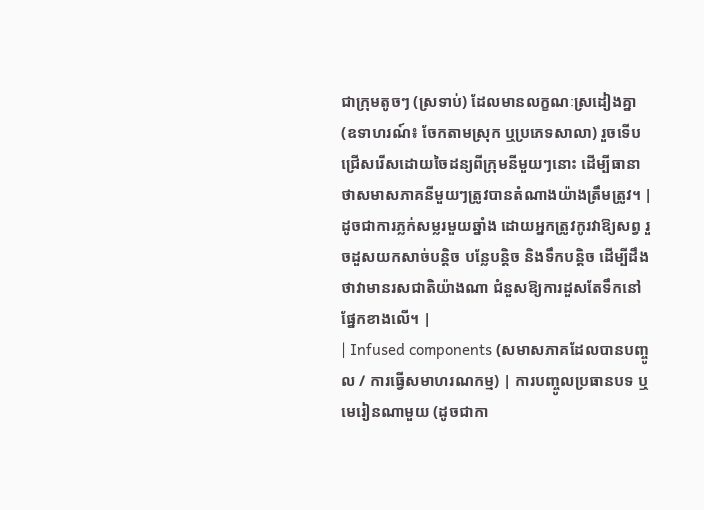ជាក្រុមតូចៗ (ស្រទាប់) ដែលមានលក្ខណៈស្រដៀងគ្នា (ឧទាហរណ៍៖ ចែកតាមស្រុក ឬប្រភេទសាលា) រួចទើបជ្រើសរើសដោយចៃដន្យពីក្រុមនីមួយៗនោះ ដើម្បីធានាថាសមាសភាគនីមួយៗត្រូវបានតំណាងយ៉ាងត្រឹមត្រូវ។ | ដូចជាការភ្លក់សម្លរមួយឆ្នាំង ដោយអ្នកត្រូវកូរវាឱ្យសព្វ រួចដួសយកសាច់បន្តិច បន្លែបន្តិច និងទឹកបន្តិច ដើម្បីដឹងថាវាមានរសជាតិយ៉ាងណា ជំនួសឱ្យការដួសតែទឹកនៅផ្នែកខាងលើ។ |
| Infused components (សមាសភាគដែលបានបញ្ចូល / ការធ្វើសមាហរណកម្ម) | ការបញ្ចូលប្រធានបទ ឬមេរៀនណាមួយ (ដូចជាកា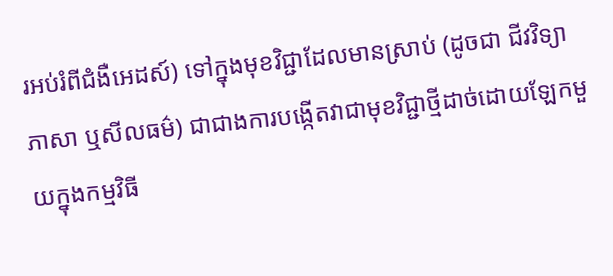រអប់រំពីជំងឺអេដស៍) ទៅក្នុងមុខវិជ្ជាដែលមានស្រាប់ (ដូចជា ជីវវិទ្យា ភាសា ឬសីលធម៌) ជាជាងការបង្កើតវាជាមុខវិជ្ជាថ្មីដាច់ដោយឡែកមួយក្នុងកម្មវិធី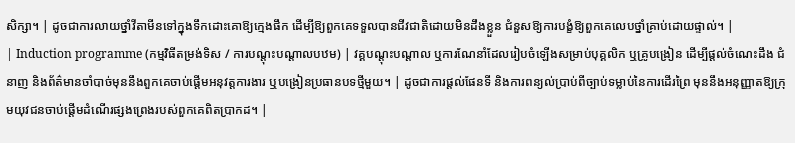សិក្សា។ | ដូចជាការលាយថ្នាំវីតាមីនទៅក្នុងទឹកដោះគោឱ្យក្មេងផឹក ដើម្បីឱ្យពួកគេទទួលបានជីវជាតិដោយមិនដឹងខ្លួន ជំនួសឱ្យការបង្ខំឱ្យពួកគេលេបថ្នាំគ្រាប់ដោយផ្ទាល់។ |
| Induction programme (កម្មវិធីតម្រង់ទិស / ការបណ្តុះបណ្តាលបឋម) | វគ្គបណ្តុះបណ្តាល ឬការណែនាំដែលរៀបចំឡើងសម្រាប់បុគ្គលិក ឬគ្រូបង្រៀន ដើម្បីផ្តល់ចំណេះដឹង ជំនាញ និងព័ត៌មានចាំបាច់មុននឹងពួកគេចាប់ផ្តើមអនុវត្តការងារ ឬបង្រៀនប្រធានបទថ្មីមួយ។ | ដូចជាការផ្តល់ផែនទី និងការពន្យល់ប្រាប់ពីច្បាប់ទម្លាប់នៃការដើរព្រៃ មុននឹងអនុញ្ញាតឱ្យក្រុមយុវជនចាប់ផ្តើមដំណើរផ្សងព្រេងរបស់ពួកគេពិតប្រាកដ។ |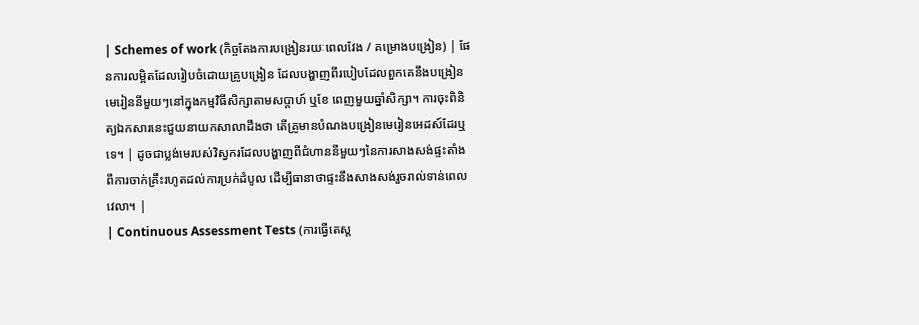| Schemes of work (កិច្ចតែងការបង្រៀនរយៈពេលវែង / គម្រោងបង្រៀន) | ផែនការលម្អិតដែលរៀបចំដោយគ្រូបង្រៀន ដែលបង្ហាញពីរបៀបដែលពួកគេនឹងបង្រៀនមេរៀននីមួយៗនៅក្នុងកម្មវិធីសិក្សាតាមសប្តាហ៍ ឬខែ ពេញមួយឆ្នាំសិក្សា។ ការចុះពិនិត្យឯកសារនេះជួយនាយកសាលាដឹងថា តើគ្រូមានបំណងបង្រៀនមេរៀនអេដស៍ដែរឬទេ។ | ដូចជាប្លង់មេរបស់វិស្វករដែលបង្ហាញពីជំហាននីមួយៗនៃការសាងសង់ផ្ទះតាំងពីការចាក់គ្រឹះរហូតដល់ការប្រក់ដំបូល ដើម្បីធានាថាផ្ទះនឹងសាងសង់រួចរាល់ទាន់ពេលវេលា។ |
| Continuous Assessment Tests (ការធ្វើតេស្ត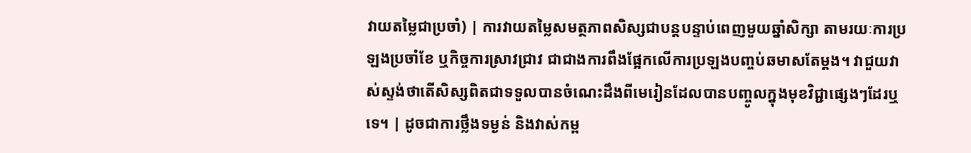វាយតម្លៃជាប្រចាំ) | ការវាយតម្លៃសមត្ថភាពសិស្សជាបន្តបន្ទាប់ពេញមួយឆ្នាំសិក្សា តាមរយៈការប្រឡងប្រចាំខែ ឬកិច្ចការស្រាវជ្រាវ ជាជាងការពឹងផ្អែកលើការប្រឡងបញ្ចប់ឆមាសតែម្តង។ វាជួយវាស់ស្ទង់ថាតើសិស្សពិតជាទទួលបានចំណេះដឹងពីមេរៀនដែលបានបញ្ចូលក្នុងមុខវិជ្ជាផ្សេងៗដែរឬទេ។ | ដូចជាការថ្លឹងទម្ងន់ និងវាស់កម្ព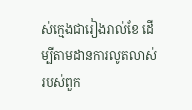ស់ក្មេងជារៀងរាល់ខែ ដើម្បីតាមដានការលូតលាស់របស់ពួក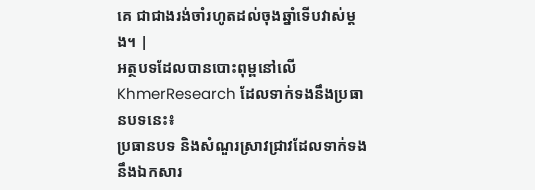គេ ជាជាងរង់ចាំរហូតដល់ចុងឆ្នាំទើបវាស់ម្តង។ |
អត្ថបទដែលបានបោះពុម្ពនៅលើ KhmerResearch ដែលទាក់ទងនឹងប្រធានបទនេះ៖
ប្រធានបទ និងសំណួរស្រាវជ្រាវដែលទាក់ទងនឹងឯកសារ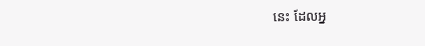នេះ ដែលអ្ន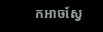កអាចស្វែ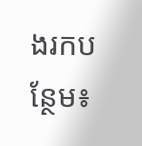ងរកបន្ថែម៖